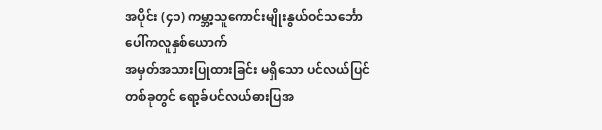အပိုင်း (၄၁) ကမ္ဘာ့သူကောင်းမျိုးနွယ်ဝင်သင်္ဘောပေါ်ကလူနှစ်ယောက်
အမှတ်အသားပြုထားခြင်း မရှိသော ပင်လယ်ပြင်တစ်ခုတွင် ရော့ခ်ပင်လယ်ဓားပြအ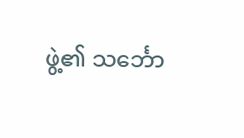ဖွဲ့၏ သင်္ဘော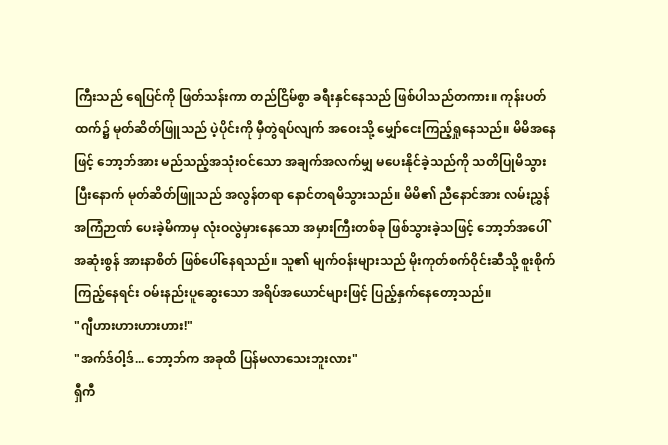ကြီးသည် ရေပြင်ကို ဖြတ်သန်းကာ တည်ငြိမ်စွာ ခရီးနှင်နေသည် ဖြစ်ပါသည်တကား။ ကုန်းပတ်ထက်၌ မုတ်ဆိတ်ဖြူသည် ပဲ့ပိုင်းကို မှီတွဲရပ်လျက် အဝေးသို့ မျှော်ငေးကြည့်ရှုနေသည်။ မိမိအနေဖြင့် ဘော့ဘ်အား မည်သည့်အသုံးဝင်သော အချက်အလက်မျှ မပေးနိုင်ခဲ့သည်ကို သတိပြုမိသွားပြီးနောက် မုတ်ဆိတ်ဖြူသည် အလွန်တရာ နောင်တရမိသွားသည်။ မိမိ၏ ညီနောင်အား လမ်းညွှန်အကြံဉာဏ် ပေးခဲ့မိကာမှ လုံးဝလွဲမှားနေသော အမှားကြီးတစ်ခု ဖြစ်သွားခဲ့သဖြင့် ဘော့ဘ်အပေါ် အဆုံးစွန် အားနာစိတ် ဖြစ်ပေါ်နေရသည်။ သူ၏ မျက်ဝန်းများသည် မိုးကုတ်စက်ဝိုင်းဆီသို့ စူးစိုက်ကြည့်နေရင်း ဝမ်းနည်းပူဆွေးသော အရိပ်အယောင်များဖြင့် ပြည့်နှက်နေတော့သည်။
"ဂျီဟားဟားဟားဟား!"
"အက်ဒ်ဝါ့ဒ်... ဘော့ဘ်က အခုထိ ပြန်မလာသေးဘူးလား"
ရှီကီ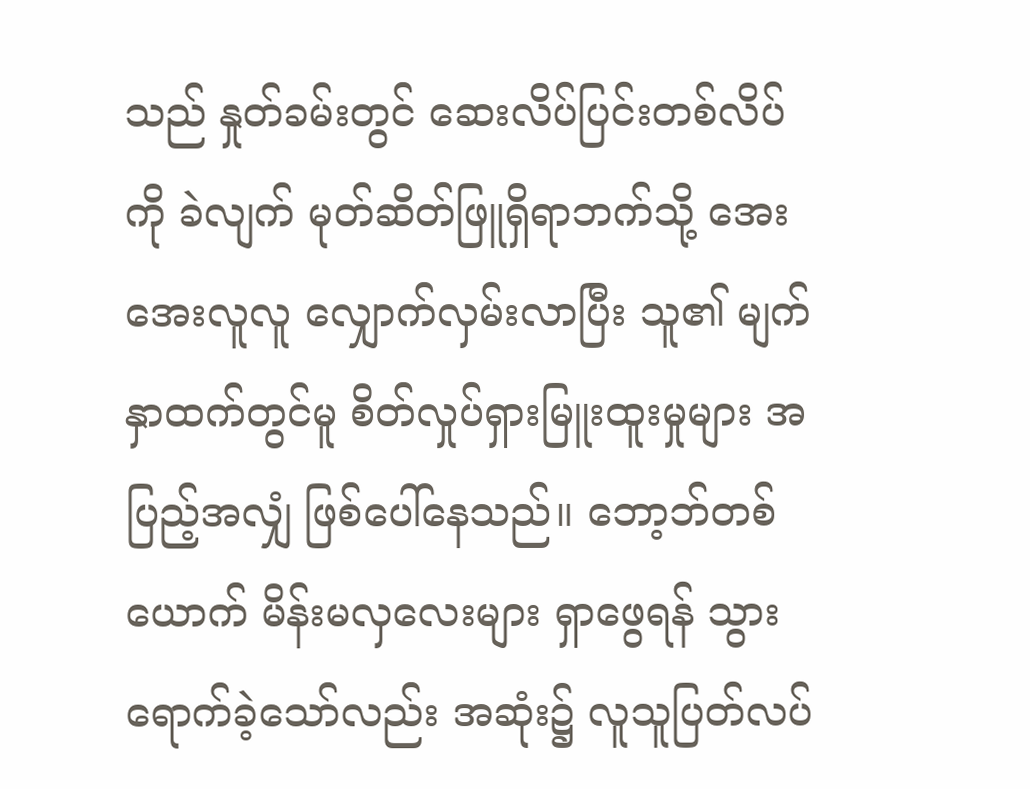သည် နှုတ်ခမ်းတွင် ဆေးလိပ်ပြင်းတစ်လိပ်ကို ခဲလျက် မုတ်ဆိတ်ဖြူရှိရာဘက်သို့ အေးအေးလူလူ လျှောက်လှမ်းလာပြီး သူ၏ မျက်နှာထက်တွင်မူ စိတ်လှုပ်ရှားမြူးထူးမှုများ အပြည့်အလျှံ ဖြစ်ပေါ်နေသည်။ ဘော့ဘ်တစ်ယောက် မိန်းမလှလေးများ ရှာဖွေရန် သွားရောက်ခဲ့သော်လည်း အဆုံး၌ လူသူပြတ်လပ်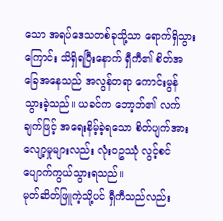သော အရပ်ဒေသတစ်ခုသို့သာ ရောက်ရှိသွားကြောင်း သိရှိရပြီးနောက် ရှီကီ၏ စိတ်အခြေအနေသည် အလွန်တရာ ကောင်းမွန်သွားခဲ့သည်။ ယခင်က ဘော့ဘ်၏ လက်ချက်ဖြင့် အရေးနိမ့်ခဲ့ရသော စိတ်ပျက်အားလျော့မှုများလည်း လုံးဝဥဿုံ လွင့်စင်ပျောက်ကွယ်သွားရသည်။
မုတ်ဆိတ်ဖြူကဲ့သို့ပင် ရှီကီသည်လည်း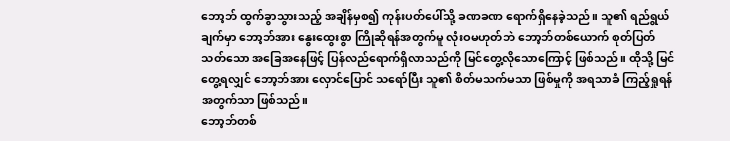ဘော့ဘ် ထွက်ခွာသွားသည့် အချိန်မှစ၍ ကုန်းပတ်ပေါ်သို့ ခဏခဏ ရောက်ရှိနေခဲ့သည်။ သူ၏ ရည်ရွယ်ချက်မှာ ဘော့ဘ်အား နွေးထွေးစွာ ကြိုဆိုရန်အတွက်မူ လုံးဝမဟုတ်ဘဲ ဘော့ဘ်တစ်ယောက် စုတ်ပြတ်သတ်သော အခြေအနေဖြင့် ပြန်လည်ရောက်ရှိလာသည်ကို မြင်တွေ့လိုသောကြောင့် ဖြစ်သည်။ ထိုသို့ မြင်တွေ့ရလျှင် ဘော့ဘ်အား လှောင်ပြောင် သရော်ပြီး သူ၏ စိတ်မသက်မသာ ဖြစ်မှုကို အရသာခံ ကြည့်ရှုရန်အတွက်သာ ဖြစ်သည်။
ဘော့ဘ်တစ်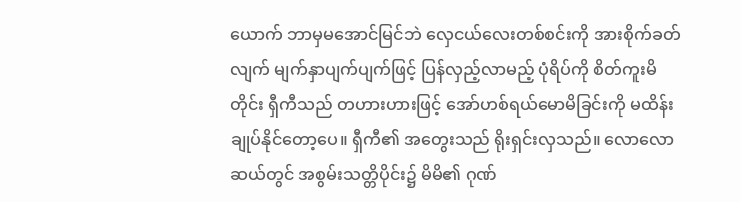ယောက် ဘာမှမအောင်မြင်ဘဲ လှေငယ်လေးတစ်စင်းကို အားစိုက်ခတ်လျက် မျက်နှာပျက်ပျက်ဖြင့် ပြန်လှည့်လာမည့် ပုံရိပ်ကို စိတ်ကူးမိတိုင်း ရှီကီသည် တဟားဟားဖြင့် အော်ဟစ်ရယ်မောမိခြင်းကို မထိန်းချုပ်နိုင်တော့ပေ။ ရှီကီ၏ အတွေးသည် ရိုးရှင်းလှသည်။ လောလောဆယ်တွင် အစွမ်းသတ္တိပိုင်း၌ မိမိ၏ ဂုဏ်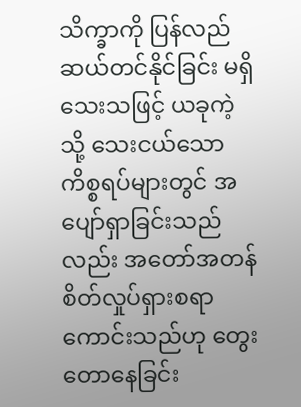သိက္ခာကို ပြန်လည်ဆယ်တင်နိုင်ခြင်း မရှိသေးသဖြင့် ယခုကဲ့သို့ သေးငယ်သော ကိစ္စရပ်များတွင် အပျော်ရှာခြင်းသည်လည်း အတော်အတန် စိတ်လှုပ်ရှားစရာ ကောင်းသည်ဟု တွေးတောနေခြင်း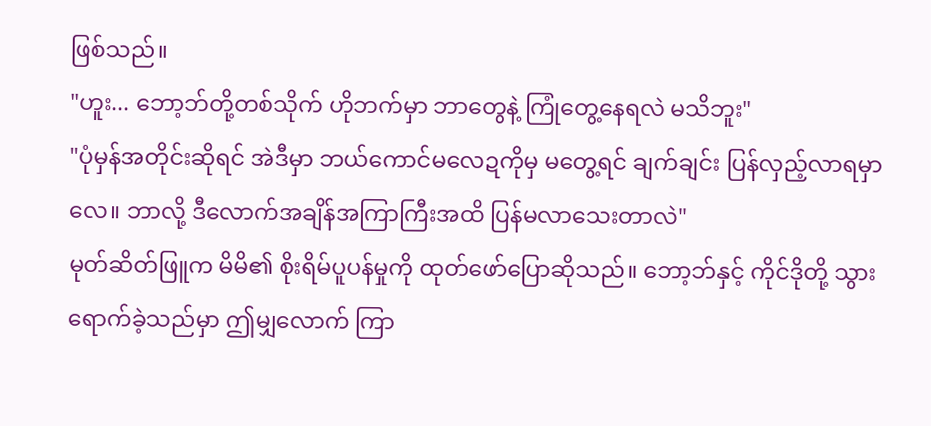ဖြစ်သည်။
"ဟူး... ဘော့ဘ်တို့တစ်သိုက် ဟိုဘက်မှာ ဘာတွေနဲ့ ကြုံတွေ့နေရလဲ မသိဘူး"
"ပုံမှန်အတိုင်းဆိုရင် အဲဒီမှာ ဘယ်ကောင်မလေဍကိုမှ မတွေ့ရင် ချက်ချင်း ပြန်လှည့်လာရမှာလေ။ ဘာလို့ ဒီလောက်အချိန်အကြာကြီးအထိ ပြန်မလာသေးတာလဲ"
မုတ်ဆိတ်ဖြူက မိမိ၏ စိုးရိမ်ပူပန်မှုကို ထုတ်ဖော်ပြောဆိုသည်။ ဘော့ဘ်နှင့် ကိုင်ဒိုတို့ သွားရောက်ခဲ့သည်မှာ ဤမျှလောက် ကြာ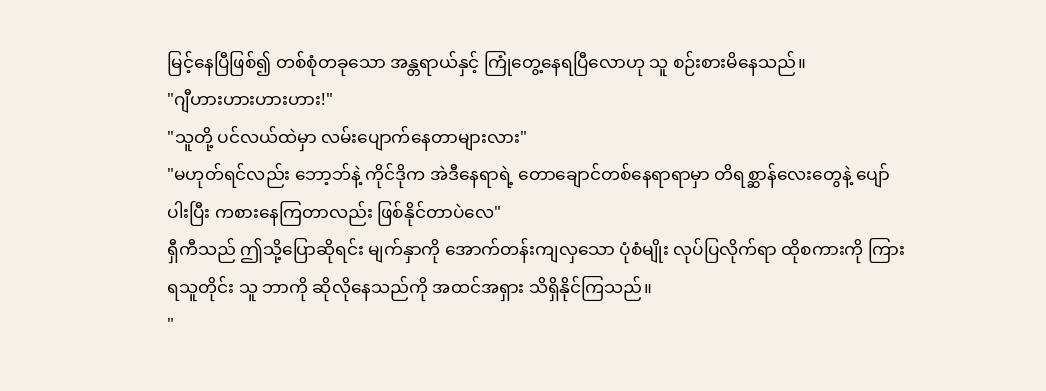မြင့်နေပြီဖြစ်၍ တစ်စုံတခုသော အန္တရာယ်နှင့် ကြုံတွေ့နေရပြီလောဟု သူ စဉ်းစားမိနေသည်။
"ဂျီဟားဟားဟားဟား!"
"သူတို့ ပင်လယ်ထဲမှာ လမ်းပျောက်နေတာများလား"
"မဟုတ်ရင်လည်း ဘော့ဘ်နဲ့ ကိုင်ဒိုက အဲဒီနေရာရဲ့ တောချောင်တစ်နေရာရာမှာ တိရစ္ဆာန်လေးတွေနဲ့ ပျော်ပါးပြီး ကစားနေကြတာလည်း ဖြစ်နိုင်တာပဲလေ"
ရှီကီသည် ဤသို့ပြောဆိုရင်း မျက်နှာကို အောက်တန်းကျလှသော ပုံစံမျိုး လုပ်ပြလိုက်ရာ ထိုစကားကို ကြားရသူတိုင်း သူ ဘာကို ဆိုလိုနေသည်ကို အထင်အရှား သိရှိနိုင်ကြသည်။
"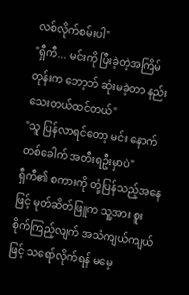လစ်လိုက်စမ်းပါ"
"ရှီကီ... မင်းကို ပြီးခဲ့တဲ့အကြိမ်တုန်းက ဘော့ဘ် ဆုံးမခဲ့တာ နည်းသေးတယ်ထင်တယ်"
"သူ ပြန်လာရင်တော့ မင်း နောက်တစ်ခေါက် အတီးရဦးမှာပဲ"
ရှီကီ၏ စကားကို တုံ့ပြန်သည့်အနေဖြင့် မုတ်ဆိတ်ဖြူက သူ့အား စူးစိုက်ကြည့်လျက် အသံကျယ်ကျယ်ဖြင့် သရော်လိုက်ရန် မမေ့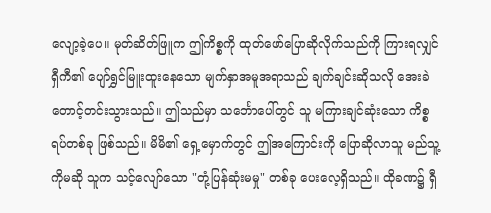လျော့ခဲ့ပေ။ မုတ်ဆိတ်ဖြူက ဤကိစ္စကို ထုတ်ဖော်ပြောဆိုလိုက်သည်ကို ကြားရလျှင် ရှီကီ၏ ပျော်ရွှင်မြူးထူးနေသော မျက်နှာအမူအရာသည် ချက်ချင်းဆိုသလို အေးခဲတောင့်တင်းသွားသည်။ ဤသည်မှာ သင်္ဘောပေါ်တွင် သူ မကြားချင်ဆုံးသော ကိစ္စရပ်တစ်ခု ဖြစ်သည်။ မိမိ၏ ရှေ့မှောက်တွင် ဤအကြောင်းကို ပြောဆိုလာသူ မည်သူ့ကိုမဆို သူက သင့်လျော်သော "တုံ့ပြန်ဆုံးမမှု" တစ်ခု ပေးလေ့ရှိသည်။ ထိုခဏ၌ ရှီ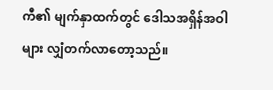ကီ၏ မျက်နှာထက်တွင် ဒေါသအရှိန်အဝါများ လျှံတက်လာတော့သည်။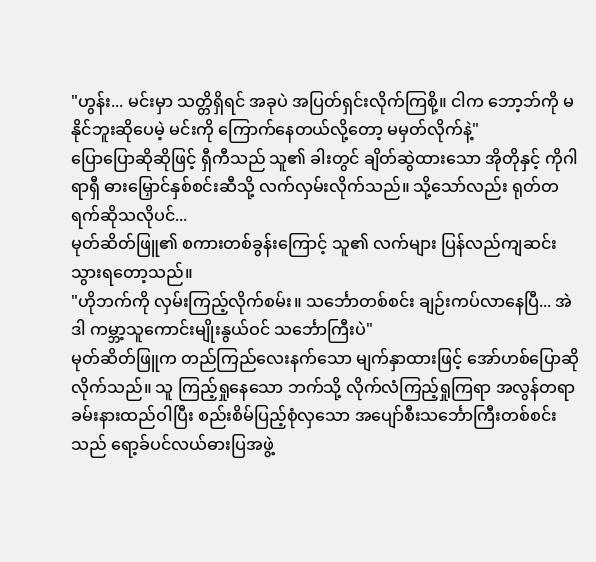"ဟွန်း... မင်းမှာ သတ္တိရှိရင် အခုပဲ အပြတ်ရှင်းလိုက်ကြစို့။ ငါက ဘော့ဘ်ကို မနိုင်ဘူးဆိုပေမဲ့ မင်းကို ကြောက်နေတယ်လို့တော့ မမှတ်လိုက်နဲ့"
ပြောပြောဆိုဆိုဖြင့် ရှီကီသည် သူ၏ ခါးတွင် ချိတ်ဆွဲထားသော အိုတိုနှင့် ကိုဂါရာရှီ ဓားမြှောင်နှစ်စင်းဆီသို့ လက်လှမ်းလိုက်သည်။ သို့သော်လည်း ရုတ်တရက်ဆိုသလိုပင်...
မုတ်ဆိတ်ဖြူ၏ စကားတစ်ခွန်းကြောင့် သူ၏ လက်များ ပြန်လည်ကျဆင်းသွားရတော့သည်။
"ဟိုဘက်ကို လှမ်းကြည့်လိုက်စမ်း။ သင်္ဘောတစ်စင်း ချဉ်းကပ်လာနေပြီ... အဲဒါ ကမ္ဘာ့သူကောင်းမျိုးနွယ်ဝင် သင်္ဘောကြီးပဲ"
မုတ်ဆိတ်ဖြူက တည်ကြည်လေးနက်သော မျက်နှာထားဖြင့် အော်ဟစ်ပြောဆိုလိုက်သည်။ သူ ကြည့်ရှုနေသော ဘက်သို့ လိုက်လံကြည့်ရှုကြရာ အလွန်တရာ ခမ်းနားထည်ဝါပြီး စည်းစိမ်ပြည့်စုံလှသော အပျော်စီးသင်္ဘောကြီးတစ်စင်းသည် ရော့ခ်ပင်လယ်ဓားပြအဖွဲ့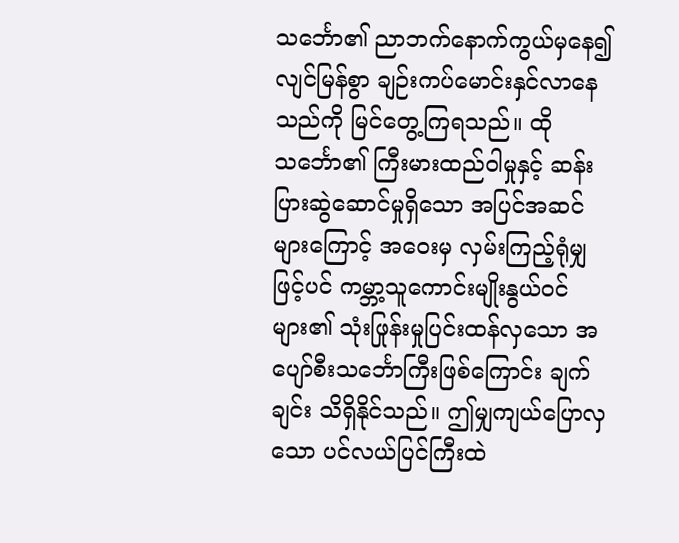သင်္ဘော၏ ညာဘက်နောက်ကွယ်မှနေ၍ လျင်မြန်စွာ ချဉ်းကပ်မောင်းနှင်လာနေသည်ကို မြင်တွေ့ကြရသည်။ ထိုသင်္ဘော၏ ကြီးမားထည်ဝါမှုနှင့် ဆန်းပြားဆွဲဆောင်မှုရှိသော အပြင်အဆင်များကြောင့် အဝေးမှ လှမ်းကြည့်ရုံမျှဖြင့်ပင် ကမ္ဘာ့သူကောင်းမျိုးနွယ်ဝင်များ၏ သုံးဖြုန်းမှုပြင်းထန်လှသော အပျော်စီးသင်္ဘောကြီးဖြစ်ကြောင်း ချက်ချင်း သိရှိနိုင်သည်။ ဤမျှကျယ်ပြောလှသော ပင်လယ်ပြင်ကြီးထဲ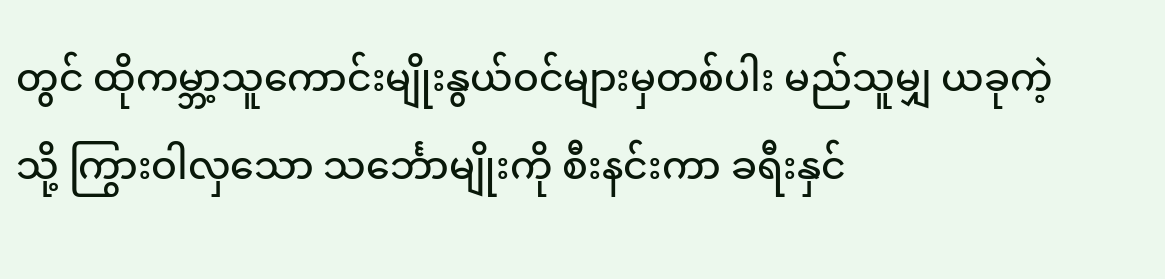တွင် ထိုကမ္ဘာ့သူကောင်းမျိုးနွယ်ဝင်များမှတစ်ပါး မည်သူမျှ ယခုကဲ့သို့ ကြွားဝါလှသော သင်္ဘောမျိုးကို စီးနင်းကာ ခရီးနှင်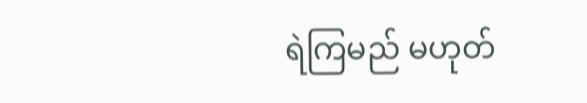ရဲကြမည် မဟုတ်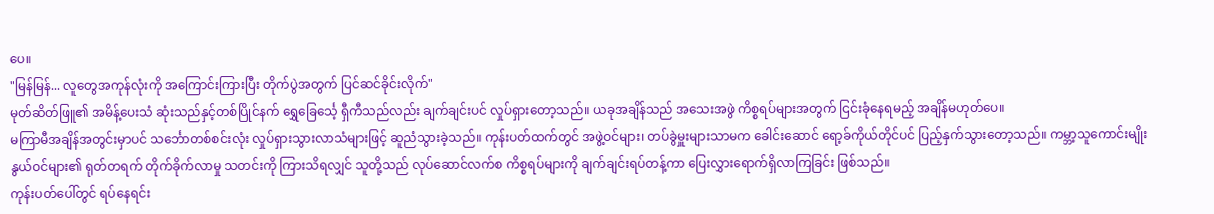ပေ။
"မြန်မြန်... လူတွေအကုန်လုံးကို အကြောင်းကြားပြီး တိုက်ပွဲအတွက် ပြင်ဆင်ခိုင်းလိုက်"
မုတ်ဆိတ်ဖြူ၏ အမိန့်ပေးသံ ဆုံးသည်နှင့်တစ်ပြိုင်နက် ရွှေခြေင်္သေ့ ရှီကီသည်လည်း ချက်ချင်းပင် လှုပ်ရှားတော့သည်။ ယခုအချိန်သည် အသေးအဖွဲ ကိစ္စရပ်များအတွက် ငြင်းခုံနေရမည့် အချိန်မဟုတ်ပေ။
မကြာမီအချိန်အတွင်းမှာပင် သင်္ဘောတစ်စင်းလုံး လှုပ်ရှားသွားလာသံများဖြင့် ဆူညံသွားခဲ့သည်။ ကုန်းပတ်ထက်တွင် အဖွဲ့ဝင်များ၊ တပ်ခွဲမှူးများသာမက ခေါင်းဆောင် ရော့ခ်ကိုယ်တိုင်ပင် ပြည့်နှက်သွားတော့သည်။ ကမ္ဘာ့သူကောင်းမျိုးနွယ်ဝင်များ၏ ရုတ်တရက် တိုက်ခိုက်လာမှု သတင်းကို ကြားသိရလျှင် သူတို့သည် လုပ်ဆောင်လက်စ ကိစ္စရပ်များကို ချက်ချင်းရပ်တန့်ကာ ပြေးလွှားရောက်ရှိလာကြခြင်း ဖြစ်သည်။
ကုန်းပတ်ပေါ်တွင် ရပ်နေရင်း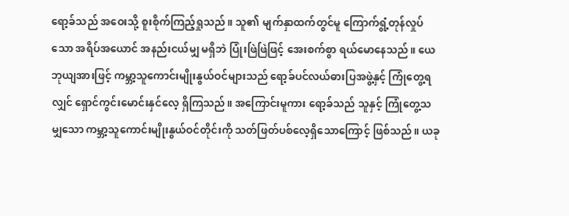ရော့ခ်သည် အဝေးသို့ စူးစိုက်ကြည့်ရှုသည်။ သူ၏ မျက်နှာထက်တွင်မူ ကြောက်ရွံ့တုန်လှုပ်သော အရိပ်အယောင် အနည်းငယ်မျှ မရှိဘဲ ပြုံးဖြဲဖြဲဖြင့် အေးစက်စွာ ရယ်မောနေသည်။ ယေဘုယျအားဖြင့် ကမ္ဘာ့သူကောင်းမျိုးနွယ်ဝင်များသည် ရော့ခ်ပင်လယ်ဓားပြအဖွဲ့နှင့် ကြုံတွေ့ရလျှင် ရှောင်ကွင်းမောင်းနှင်လေ့ ရှိကြသည်။ အကြောင်းမူကား ရော့ခ်သည် သူနှင့် ကြုံတွေ့သမျှသော ကမ္ဘာ့သူကောင်းမျိုးနွယ်ဝင်တိုင်းကို သတ်ဖြတ်ပစ်လေ့ရှိသောကြောင့် ဖြစ်သည်။ ယခု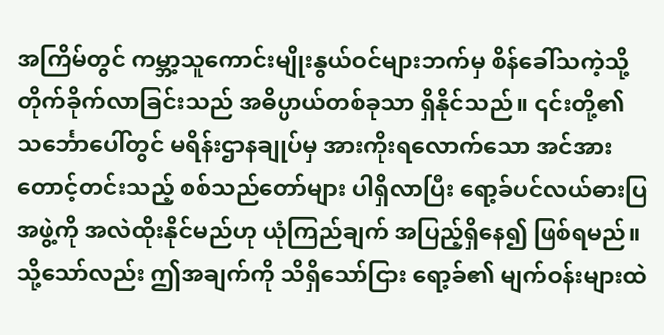အကြိမ်တွင် ကမ္ဘာ့သူကောင်းမျိုးနွယ်ဝင်များဘက်မှ စိန်ခေါ်သကဲ့သို့ တိုက်ခိုက်လာခြင်းသည် အဓိပ္ပာယ်တစ်ခုသာ ရှိနိုင်သည်။ ၎င်းတို့၏ သင်္ဘောပေါ်တွင် မရိန်းဌာနချုပ်မှ အားကိုးရလောက်သော အင်အားတောင့်တင်းသည့် စစ်သည်တော်များ ပါရှိလာပြီး ရော့ခ်ပင်လယ်ဓားပြအဖွဲ့ကို အလဲထိုးနိုင်မည်ဟု ယုံကြည်ချက် အပြည့်ရှိနေ၍ ဖြစ်ရမည်။
သို့သော်လည်း ဤအချက်ကို သိရှိသော်ငြား ရော့ခ်၏ မျက်ဝန်းများထဲ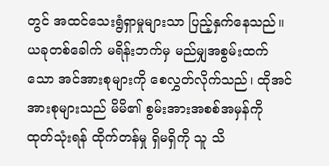တွင် အထင်သေးရွံရှာမှုများသာ ပြည့်နှက်နေသည်။ ယခုတစ်ခေါက် မရိန်းဘက်မှ မည်မျှအစွမ်းထက်သော အင်အားစုများကို စေလွှတ်လိုက်သည်၊ ထိုအင်အားစုများသည် မိမိ၏ စွမ်းအားအစစ်အမှန်ကို ထုတ်သုံးရန် ထိုက်တန်မှု ရှိမရှိကို သူ သိ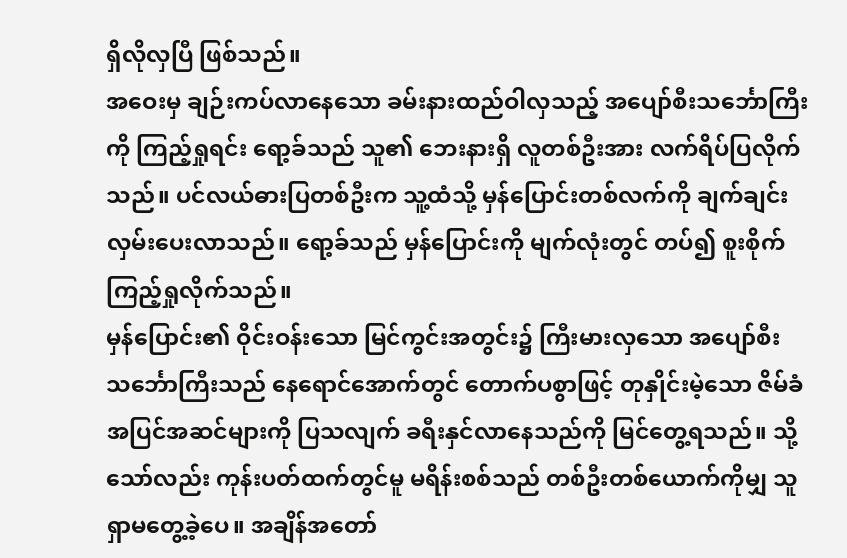ရှိလိုလှပြီ ဖြစ်သည်။
အဝေးမှ ချဉ်းကပ်လာနေသော ခမ်းနားထည်ဝါလှသည့် အပျော်စီးသင်္ဘောကြီးကို ကြည့်ရှုရင်း ရော့ခ်သည် သူ၏ ဘေးနားရှိ လူတစ်ဦးအား လက်ရိပ်ပြလိုက်သည်။ ပင်လယ်ဓားပြတစ်ဦးက သူ့ထံသို့ မှန်ပြောင်းတစ်လက်ကို ချက်ချင်း လှမ်းပေးလာသည်။ ရော့ခ်သည် မှန်ပြောင်းကို မျက်လုံးတွင် တပ်၍ စူးစိုက်ကြည့်ရှုလိုက်သည်။
မှန်ပြောင်း၏ ဝိုင်းဝန်းသော မြင်ကွင်းအတွင်း၌ ကြီးမားလှသော အပျော်စီးသင်္ဘောကြီးသည် နေရောင်အောက်တွင် တောက်ပစွာဖြင့် တုနှိုင်းမဲ့သော ဇိမ်ခံအပြင်အဆင်များကို ပြသလျက် ခရီးနှင်လာနေသည်ကို မြင်တွေ့ရသည်။ သို့သော်လည်း ကုန်းပတ်ထက်တွင်မူ မရိန်းစစ်သည် တစ်ဦးတစ်ယောက်ကိုမျှ သူ ရှာမတွေ့ခဲ့ပေ။ အချိန်အတော်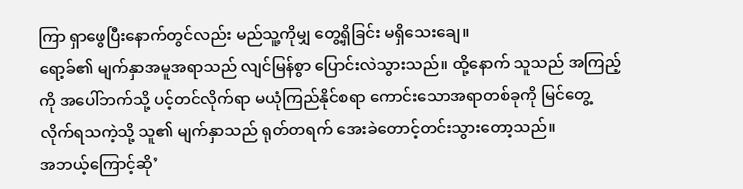ကြာ ရှာဖွေပြီးနောက်တွင်လည်း မည်သူ့ကိုမျှ တွေ့ရှိခြင်း မရှိသေးချေ။
ရော့ခ်၏ မျက်နှာအမူအရာသည် လျင်မြန်စွာ ပြောင်းလဲသွားသည်။ ထို့နောက် သူသည် အကြည့်ကို အပေါ်ဘက်သို့ ပင့်တင်လိုက်ရာ မယုံကြည်နိုင်စရာ ကောင်းသောအရာတစ်ခုကို မြင်တွေ့လိုက်ရသကဲ့သို့ သူ၏ မျက်နှာသည် ရုတ်တရက် အေးခဲတောင့်တင်းသွားတော့သည်။
အဘယ့်ကြောင့်ဆို’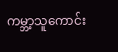ကမ္ဘာ့သူကောင်း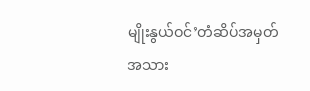မျိုးနွယ်ဝင်’တံဆိပ်အမှတ်အသား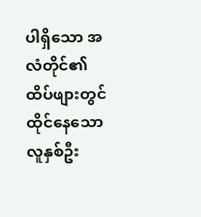ပါရှိသော အလံတိုင်၏ ထိပ်ဖျားတွင် ထိုင်နေသောလူနှစ်ဦး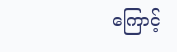ကြောင့်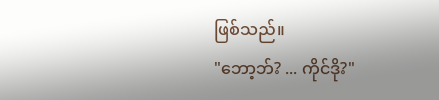ဖြစ်သည်။
"ဘော့ဘ်? ... ကိုင်ဒို?"